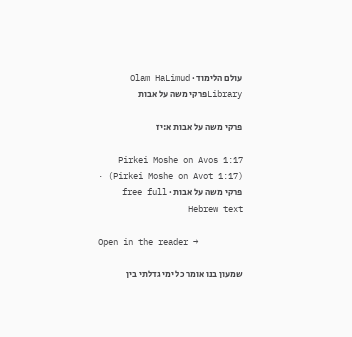עולם הלימוד · Olam HaLimud
Libraryפרקי משה על אבות

פרקי משה על אבות א:יז

Pirkei Moshe on Avos 1:17 (Pirkei Moshe on Avot 1:17) · פרקי משה על אבות · free full Hebrew text

Open in the reader →

שמעון בנו אומר כל ימי גדלתי בין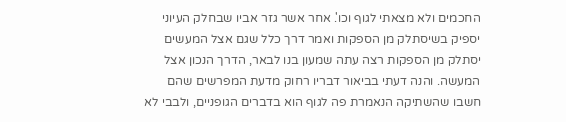החכמים ולא מצאתי לגוף וכו'. אחר אשר גזר אביו שבחלק העיוני יספיק בשיסתלק מן הספקות ואמר דרך כלל שגם אצל המעשים יסתלק מן הספקות רצה עתה שמעון בנו לבאר, הדרך הנכון אצל המעשה. והנה דעתי בביאור דבריו רחוק מדעת המפרשים שהם חשבו שהשתיקה הנאמרת פה לגוף הוא בדברים הגופניים, ולבבי לא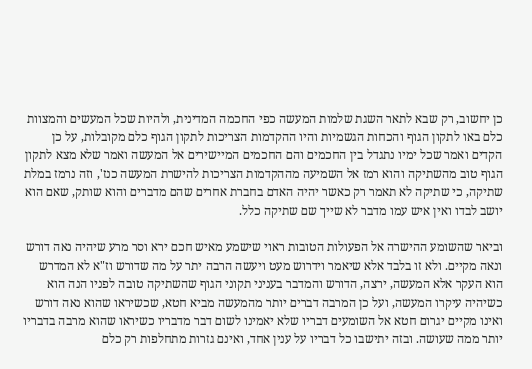כן יחשוב, רק שבא לתאר השגת שלמות המעשה כפי החכמה המדינית, ולהיות שכל המעשים והמצוות כלם באו לתקון הגוף והכחות הגשמיות והיו ההקדמות הצריכות לתקון הגוף כלם מקובלות, על כן הקדים ואמר שכל ימיו נתגדל בין החכמים והם החכמים המיישירים אל המעשה ואמר שלא מצא לתקון הגוף טוב מהשתיקה והוא רמז אל השמיעה מההקדמות הצריכות להישרת המעשה כנז', וזה נרמז במלת שתיקה, כי שתיקה לא תאמר רק כאשר יהיה האדם בחברת אחרים שהם מדברים והוא שותק, שאם הוא יושב לבדו ואין איש עמו מדבר לא שייך שם שתיקה כלל.

וביאר שהשומע ההישרה אל הפעולות הטובות ראוי שישמע מאיש חכם ירא וסר מרע שיהיה נאה דורש ונאה מקיים. ולא זו בלבד אלא שיאמר וידרוש מעט ויעשה הרבה יתר על מה שדורש וז"א לא המדרש הוא העקר אלא המעשה, ירצה, הדורש והמדבר בעניני תקוני הגוף שהשתיקה טובה לפניו הנה הוא כשיהיה עיקרו המעשה, ועל כן המרבה דברים יותר מהמעשה מביא חטא, שכשיראו שהוא נאה דורש ואינו מקיים יגרום חטא אל השומעים דבריו שלא יאמינו לשום דבר מדבריו כשיראו שהוא מרבה בדבריו יותר ממה שעושה. ובזה יתישבו כל דבריו על ענין אחד, ואינם גזרות מתחלפות רק כלם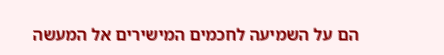הם על השמיעה לחכמים המישירים אל המעשה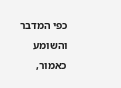כפי המדבר והשומע כאמור,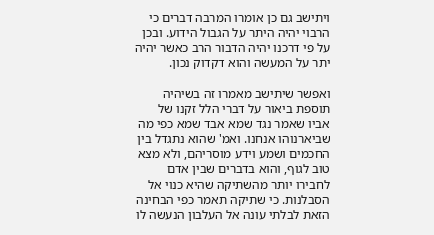ויתישב גם כן אומרו המרבה דברים כי הרבוי יהיה היתר על הגבול הידוע. ובכן על פי דרכנו יהיה הדבור הרב כאשר יהיה יתר על המעשה והוא דקדוק נכון.

ואפשר שיתישב מאמרו זה בשיהיה תוספת ביאור על דברי הלל זקנו של אביו שאמר נגד שמא אבד שמא כפי מה שביארנוהו אנחנו. ואמ' שהוא נתגדל בין החכמים ושמע וידע מוסריהם, ולא מצא טוב לגוף, והוא בדברים שבין אדם לחבירו יותר מהשתיקה שהיא כנוי אל הסבלנות. כי שתיקה תאמר כפי הבחינה הזאת לבלתי עונה אל העלבון הנעשה לו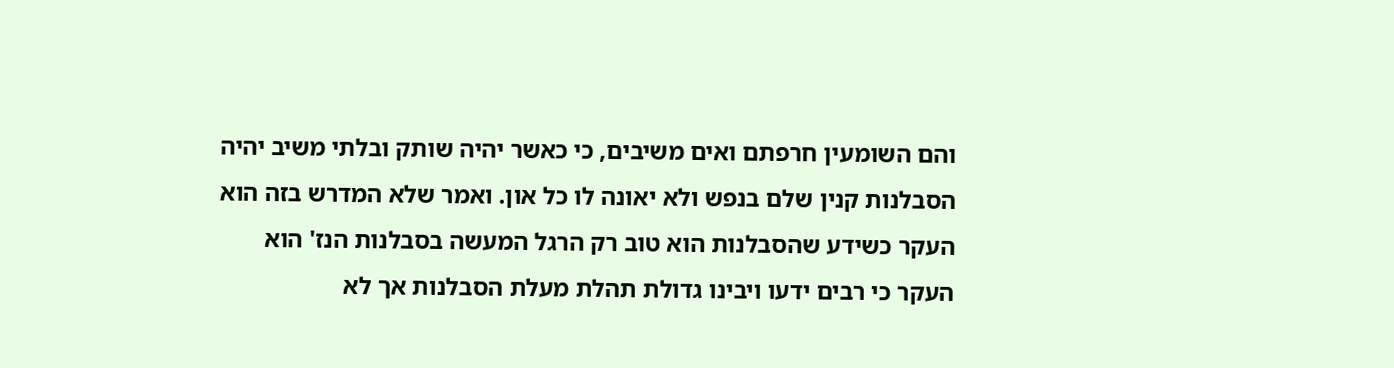והם השומעין חרפתם ואים משיבים, כי כאשר יהיה שותק ובלתי משיב יהיה הסבלנות קנין שלם בנפש ולא יאונה לו כל און. ואמר שלא המדרש בזה הוא העקר כשידע שהסבלנות הוא טוב רק הרגל המעשה בסבלנות הנז' הוא העקר כי רבים ידעו ויבינו גדולת תהלת מעלת הסבלנות אך לא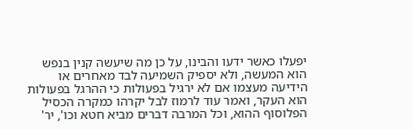יפעלו כאשר ידעו והבינו, על כן מה שיעשה קנין בנפש הוא המעשה, ולא יספיק השמיעה לבד מאחרים או הידיעה מעצמו אם לא ירגיל בפעולות כי ההרגל בפעולות הוא העקר, ואמר עוד לרמוז לבל יקרהו כמקרה הכסיל הפלוסוף ההוא, וכל המרבה דברים מביא חטא וכו', יר'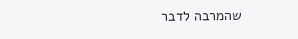שהמרבה לדבר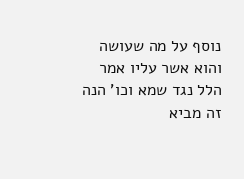נוסף על מה שעושה והוא אשר עליו אמר הלל נגד שמא וכו' הנה זה מביא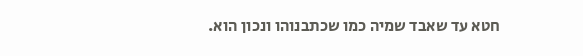חטא עד שאבד שמיה כמו שכתבנוהו ונכון הוא.